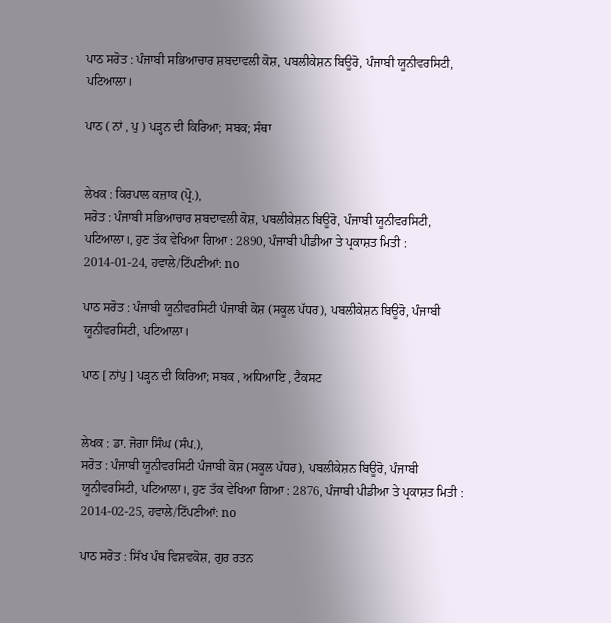ਪਾਠ ਸਰੋਤ : ਪੰਜਾਬੀ ਸਭਿਆਚਾਰ ਸ਼ਬਦਾਵਲੀ ਕੋਸ਼, ਪਬਲੀਕੇਸ਼ਨ ਬਿਊਰੋ, ਪੰਜਾਬੀ ਯੂਨੀਵਰਸਿਟੀ, ਪਟਿਆਲਾ।

ਪਾਠ ( ਨਾਂ , ਪੁ ) ਪੜ੍ਹਨ ਦੀ ਕਿਰਿਆ; ਸਬਕ; ਸੰਥਾ


ਲੇਖਕ : ਕਿਰਪਾਲ ਕਜ਼ਾਕ (ਪ੍ਰੋ.),
ਸਰੋਤ : ਪੰਜਾਬੀ ਸਭਿਆਚਾਰ ਸ਼ਬਦਾਵਲੀ ਕੋਸ਼, ਪਬਲੀਕੇਸ਼ਨ ਬਿਊਰੋ, ਪੰਜਾਬੀ ਯੂਨੀਵਰਸਿਟੀ, ਪਟਿਆਲਾ।, ਹੁਣ ਤੱਕ ਵੇਖਿਆ ਗਿਆ : 2890, ਪੰਜਾਬੀ ਪੀਡੀਆ ਤੇ ਪ੍ਰਕਾਸ਼ਤ ਮਿਤੀ : 2014-01-24, ਹਵਾਲੇ/ਟਿੱਪਣੀਆਂ: no

ਪਾਠ ਸਰੋਤ : ਪੰਜਾਬੀ ਯੂਨੀਵਰਸਿਟੀ ਪੰਜਾਬੀ ਕੋਸ਼ (ਸਕੂਲ ਪੱਧਰ), ਪਬਲੀਕੇਸ਼ਨ ਬਿਊਰੋ, ਪੰਜਾਬੀ ਯੂਨੀਵਰਸਿਟੀ, ਪਟਿਆਲਾ।

ਪਾਠ [ ਨਾਂਪੁ ] ਪੜ੍ਹਨ ਦੀ ਕਿਰਿਆ; ਸਬਕ , ਅਧਿਆਇ , ਟੈਕਸਟ


ਲੇਖਕ : ਡਾ. ਜੋਗਾ ਸਿੰਘ (ਸੰਪ.),
ਸਰੋਤ : ਪੰਜਾਬੀ ਯੂਨੀਵਰਸਿਟੀ ਪੰਜਾਬੀ ਕੋਸ਼ (ਸਕੂਲ ਪੱਧਰ), ਪਬਲੀਕੇਸ਼ਨ ਬਿਊਰੋ, ਪੰਜਾਬੀ ਯੂਨੀਵਰਸਿਟੀ, ਪਟਿਆਲਾ।, ਹੁਣ ਤੱਕ ਵੇਖਿਆ ਗਿਆ : 2876, ਪੰਜਾਬੀ ਪੀਡੀਆ ਤੇ ਪ੍ਰਕਾਸ਼ਤ ਮਿਤੀ : 2014-02-25, ਹਵਾਲੇ/ਟਿੱਪਣੀਆਂ: no

ਪਾਠ ਸਰੋਤ : ਸਿੱਖ ਪੰਥ ਵਿਸ਼ਵਕੋਸ਼, ਗੁਰ ਰਤਨ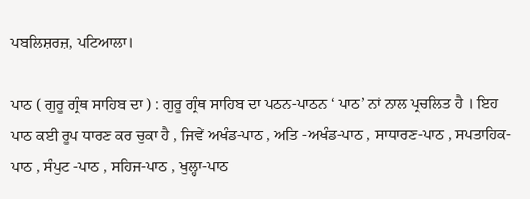ਪਬਲਿਸ਼ਰਜ਼, ਪਟਿਆਲਾ।

ਪਾਠ ( ਗੁਰੂ ਗ੍ਰੰਥ ਸਾਹਿਬ ਦਾ ) : ਗੁਰੂ ਗ੍ਰੰਥ ਸਾਹਿਬ ਦਾ ਪਠਨ-ਪਾਠਨ ‘ ਪਾਠ’ ਨਾਂ ਨਾਲ ਪ੍ਰਚਲਿਤ ਹੈ । ਇਹ ਪਾਠ ਕਈ ਰੂਪ ਧਾਰਣ ਕਰ ਚੁਕਾ ਹੈ , ਜਿਵੇਂ ਅਖੰਡ-ਪਾਠ , ਅਤਿ -ਅਖੰਡ-ਪਾਠ , ਸਾਧਾਰਣ-ਪਾਠ , ਸਪਤਾਹਿਕ-ਪਾਠ , ਸੰਪੁਟ -ਪਾਠ , ਸਹਿਜ-ਪਾਠ , ਖੁਲ੍ਹਾ-ਪਾਠ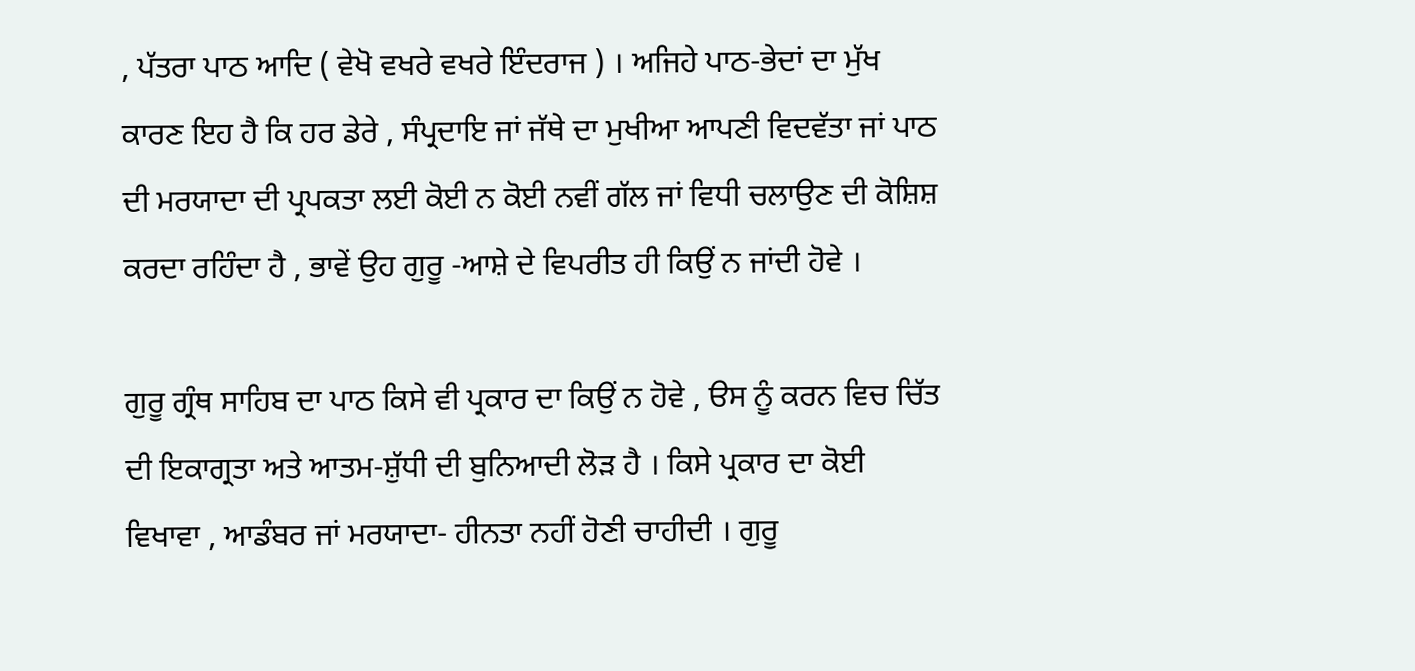, ਪੱਤਰਾ ਪਾਠ ਆਦਿ ( ਵੇਖੋ ਵਖਰੇ ਵਖਰੇ ਇੰਦਰਾਜ ) । ਅਜਿਹੇ ਪਾਠ-ਭੇਦਾਂ ਦਾ ਮੁੱਖ ਕਾਰਣ ਇਹ ਹੈ ਕਿ ਹਰ ਡੇਰੇ , ਸੰਪ੍ਰਦਾਇ ਜਾਂ ਜੱਥੇ ਦਾ ਮੁਖੀਆ ਆਪਣੀ ਵਿਦਵੱਤਾ ਜਾਂ ਪਾਠ ਦੀ ਮਰਯਾਦਾ ਦੀ ਪ੍ਰਪਕਤਾ ਲਈ ਕੋਈ ਨ ਕੋਈ ਨਵੀਂ ਗੱਲ ਜਾਂ ਵਿਧੀ ਚਲਾਉਣ ਦੀ ਕੋਸ਼ਿਸ਼ ਕਰਦਾ ਰਹਿੰਦਾ ਹੈ , ਭਾਵੇਂ ਉਹ ਗੁਰੂ -ਆਸ਼ੇ ਦੇ ਵਿਪਰੀਤ ਹੀ ਕਿਉਂ ਨ ਜਾਂਦੀ ਹੋਵੇ ।

ਗੁਰੂ ਗ੍ਰੰਥ ਸਾਹਿਬ ਦਾ ਪਾਠ ਕਿਸੇ ਵੀ ਪ੍ਰਕਾਰ ਦਾ ਕਿਉਂ ਨ ਹੋਵੇ , ੳਸ ਨੂੰ ਕਰਨ ਵਿਚ ਚਿੱਤ ਦੀ ਇਕਾਗ੍ਰਤਾ ਅਤੇ ਆਤਮ-ਸ਼ੁੱਧੀ ਦੀ ਬੁਨਿਆਦੀ ਲੋੜ ਹੈ । ਕਿਸੇ ਪ੍ਰਕਾਰ ਦਾ ਕੋਈ ਵਿਖਾਵਾ , ਆਡੰਬਰ ਜਾਂ ਮਰਯਾਦਾ- ਹੀਨਤਾ ਨਹੀਂ ਹੋਣੀ ਚਾਹੀਦੀ । ਗੁਰੂ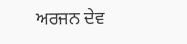ਅਰਜਨ ਦੇਵ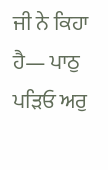ਜੀ ਨੇ ਕਿਹਾ ਹੈ— ਪਾਠੁ ਪੜਿਓ ਅਰੁ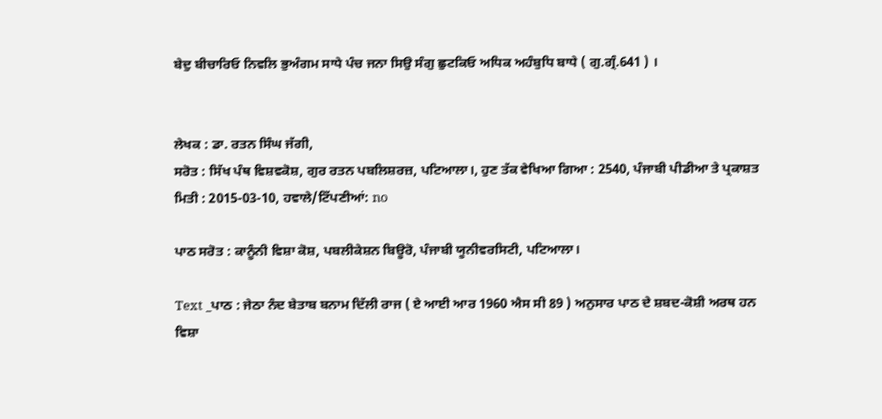ਬੇਦੁ ਬੀਚਾਰਿਓ ਨਿਵਲਿ ਭੁਅੰਗਮ ਸਾਧੇ ਪੰਚ ਜਨਾ ਸਿਉ ਸੰਗੁ ਛੁਟਕਿਓ ਅਧਿਕ ਅਹੰਬੁਧਿ ਬਾਧੇ ( ਗੁ.ਗ੍ਰੰ.641 ) ।


ਲੇਖਕ : ਡਾ. ਰਤਨ ਸਿੰਘ ਜੱਗੀ,
ਸਰੋਤ : ਸਿੱਖ ਪੰਥ ਵਿਸ਼ਵਕੋਸ਼, ਗੁਰ ਰਤਨ ਪਬਲਿਸ਼ਰਜ਼, ਪਟਿਆਲਾ।, ਹੁਣ ਤੱਕ ਵੇਖਿਆ ਗਿਆ : 2540, ਪੰਜਾਬੀ ਪੀਡੀਆ ਤੇ ਪ੍ਰਕਾਸ਼ਤ ਮਿਤੀ : 2015-03-10, ਹਵਾਲੇ/ਟਿੱਪਣੀਆਂ: no

ਪਾਠ ਸਰੋਤ : ਕਾਨੂੰਨੀ ਵਿਸ਼ਾ ਕੋਸ਼, ਪਬਲੀਕੇਸ਼ਨ ਬਿਊਰੋ, ਪੰਜਾਬੀ ਯੂਨੀਵਰਸਿਟੀ, ਪਟਿਆਲਾ।

Text _ਪਾਠ : ਜੇਠਾ ਨੰਦ ਬੇਤਾਬ ਬਨਾਮ ਦਿੱਲੀ ਰਾਜ ( ਏ ਆਈ ਆਰ 1960 ਐਸ ਸੀ 89 ) ਅਨੁਸਾਰ ਪਾਠ ਦੇ ਸ਼ਬਦ-ਕੋਸ਼ੀ ਅਰਥ ਹਨ ਵਿਸ਼ਾ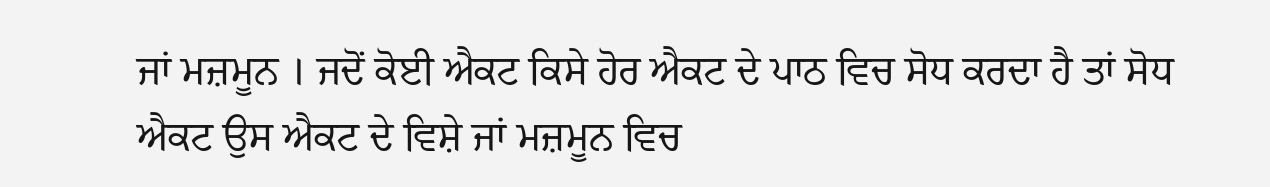ਜਾਂ ਮਜ਼ਮੂਨ । ਜਦੋਂ ਕੋਈ ਐਕਟ ਕਿਸੇ ਹੋਰ ਐਕਟ ਦੇ ਪਾਠ ਵਿਚ ਸੋਧ ਕਰਦਾ ਹੈ ਤਾਂ ਸੋਧ ਐਕਟ ਉਸ ਐਕਟ ਦੇ ਵਿਸ਼ੇ ਜਾਂ ਮਜ਼ਮੂਨ ਵਿਚ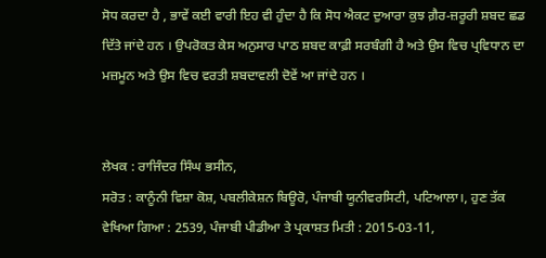ਸੋਧ ਕਰਦਾ ਹੈ , ਭਾਵੇਂ ਕਈ ਵਾਰੀ ਇਹ ਵੀ ਹੁੰਦਾ ਹੈ ਕਿ ਸੋਧ ਐਕਟ ਦੁਆਰਾ ਕੁਝ ਗ਼ੈਰ-ਜ਼ਰੂਰੀ ਸ਼ਬਦ ਛਡ ਦਿੱਤੇ ਜਾਂਦੇ ਹਨ । ਉਪਰੋਕਤ ਕੇਸ ਅਨੁਸਾਰ ਪਾਠ ਸ਼ਬਦ ਕਾਫ਼ੀ ਸਰਬੰਗੀ ਹੈ ਅਤੇ ਉਸ ਵਿਚ ਪ੍ਰਵਿਧਾਨ ਦਾ ਮਜ਼ਮੂਨ ਅਤੇ ਉਸ ਵਿਚ ਵਰਤੀ ਸ਼ਬਦਾਵਲੀ ਦੋਵੇਂ ਆ ਜਾਂਦੇ ਹਨ ।


ਲੇਖਕ : ਰਾਜਿੰਦਰ ਸਿੰਘ ਭਸੀਨ,
ਸਰੋਤ : ਕਾਨੂੰਨੀ ਵਿਸ਼ਾ ਕੋਸ਼, ਪਬਲੀਕੇਸ਼ਨ ਬਿਊਰੋ, ਪੰਜਾਬੀ ਯੂਨੀਵਰਸਿਟੀ, ਪਟਿਆਲਾ।, ਹੁਣ ਤੱਕ ਵੇਖਿਆ ਗਿਆ : 2539, ਪੰਜਾਬੀ ਪੀਡੀਆ ਤੇ ਪ੍ਰਕਾਸ਼ਤ ਮਿਤੀ : 2015-03-11,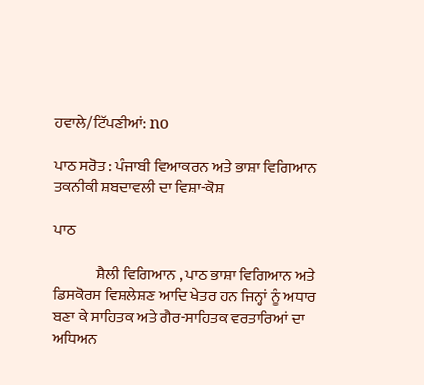ਹਵਾਲੇ/ਟਿੱਪਣੀਆਂ: no

ਪਾਠ ਸਰੋਤ : ਪੰਜਾਬੀ ਵਿਆਕਰਨ ਅਤੇ ਭਾਸ਼ਾ ਵਿਗਿਆਨ ਤਕਨੀਕੀ ਸ਼ਬਦਾਵਲੀ ਦਾ ਵਿਸ਼ਾ-ਕੋਸ਼

ਪਾਠ

              ਸ਼ੈਲੀ ਵਿਗਿਆਨ , ਪਾਠ ਭਾਸ਼ਾ ਵਿਗਿਆਨ ਅਤੇ ਡਿਸਕੋਰਸ ਵਿਸ਼ਲੇਸ਼ਣ ਆਦਿ ਖੇਤਰ ਹਨ ਜਿਨ੍ਹਾਂ ਨੂੰ ਅਧਾਰ ਬਣਾ ਕੇ ਸਾਹਿਤਕ ਅਤੇ ਗੈਰ-ਸਾਹਿਤਕ ਵਰਤਾਰਿਆਂ ਦਾ ਅਧਿਅਨ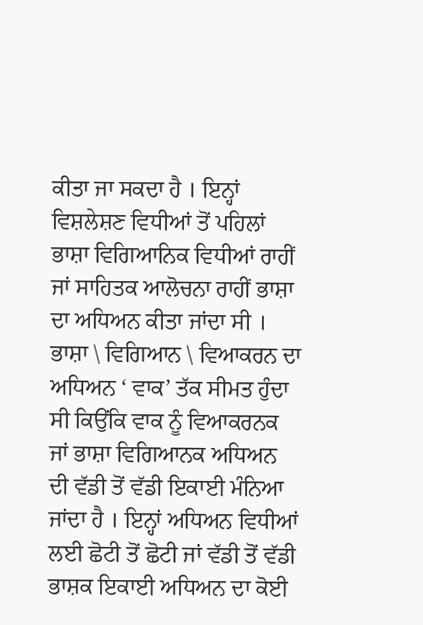ਕੀਤਾ ਜਾ ਸਕਦਾ ਹੈ । ਇਨ੍ਹਾਂ ਵਿਸ਼ਲੇਸ਼ਣ ਵਿਧੀਆਂ ਤੋਂ ਪਹਿਲਾਂ ਭਾਸ਼ਾ ਵਿਗਿਆਨਿਕ ਵਿਧੀਆਂ ਰਾਹੀਂ ਜਾਂ ਸਾਹਿਤਕ ਆਲੋਚਨਾ ਰਾਹੀਂ ਭਾਸ਼ਾ ਦਾ ਅਧਿਅਨ ਕੀਤਾ ਜਾਂਦਾ ਸੀ । ਭਾਸ਼ਾ \ ਵਿਗਿਆਨ \ ਵਿਆਕਰਨ ਦਾ ਅਧਿਅਨ ‘ ਵਾਕ’ ਤੱਕ ਸੀਮਤ ਹੁੰਦਾ ਸੀ ਕਿਉਂਕਿ ਵਾਕ ਨੂੰ ਵਿਆਕਰਨਕ ਜਾਂ ਭਾਸ਼ਾ ਵਿਗਿਆਨਕ ਅਧਿਅਨ ਦੀ ਵੱਡੀ ਤੋਂ ਵੱਡੀ ਇਕਾਈ ਮੰਨਿਆ ਜਾਂਦਾ ਹੈ । ਇਨ੍ਹਾਂ ਅਧਿਅਨ ਵਿਧੀਆਂ ਲਈ ਛੋਟੀ ਤੋਂ ਛੋਟੀ ਜਾਂ ਵੱਡੀ ਤੋਂ ਵੱਡੀ ਭਾਸ਼ਕ ਇਕਾਈ ਅਧਿਅਨ ਦਾ ਕੋਈ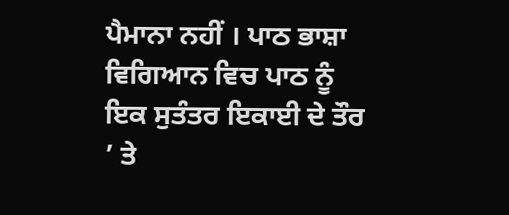ਪੈਮਾਨਾ ਨਹੀਂ । ਪਾਠ ਭਾਸ਼ਾ ਵਿਗਿਆਨ ਵਿਚ ਪਾਠ ਨੂੰ ਇਕ ਸੁਤੰਤਰ ਇਕਾਈ ਦੇ ਤੌਰ ’ ਤੇ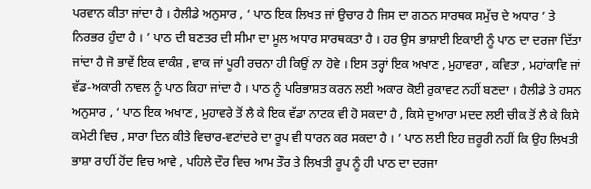ਪਰਵਾਨ ਕੀਤਾ ਜਾਂਦਾ ਹੈ । ਹੈਲੀਡੇ ਅਨੁਸਾਰ , ‘ ਪਾਠ ਇਕ ਲਿਖਤ ਜਾਂ ਉਚਾਰ ਹੈ ਜਿਸ ਦਾ ਗਠਨ ਸਾਰਥਕ ਸਮੁੱਚ ਦੇ ਅਧਾਰ ’ ਤੇ ਨਿਰਭਰ ਹੁੰਦਾ ਹੈ । ’ ਪਾਠ ਦੀ ਬਣਤਰ ਦੀ ਸੀਮਾ ਦਾ ਮੂਲ ਅਧਾਰ ਸਾਰਥਕਤਾ ਹੈ । ਹਰ ਉਸ ਭਾਸ਼ਾਈ ਇਕਾਈ ਨੂੰ ਪਾਠ ਦਾ ਦਰਜਾ ਦਿੱਤਾ ਜਾਂਦਾ ਹੈ ਜੋ ਭਾਵੇਂ ਇਕ ਵਾਕੰਸ਼ , ਵਾਕ ਜਾਂ ਪੂਰੀ ਰਚਨਾ ਹੀ ਕਿਉਂ ਨਾ ਹੋਵੇ । ਇਸ ਤਰ੍ਹਾਂ ਇਕ ਅਖਾਣ , ਮੁਹਾਵਰਾ , ਕਵਿਤਾ , ਮਹਾਂਕਾਵਿ ਜਾਂ ਵੱਡ-ਅਕਾਰੀ ਨਾਵਲ ਨੂੰ ਪਾਠ ਕਿਹਾ ਜਾਂਦਾ ਹੈ । ਪਾਠ ਨੂੰ ਪਰਿਭਾਸ਼ਤ ਕਰਨ ਲਈ ਅਕਾਰ ਕੋਈ ਰੁਕਾਵਟ ਨਹੀਂ ਬਣਦਾ । ਹੈਲੀਡੇ ਤੇ ਹਸਨ ਅਨੁਸਾਰ , ‘ ਪਾਠ ਇਕ ਅਖਾਣ , ਮੁਹਾਵਰੇ ਤੋਂ ਲੈ ਕੇ ਇਕ ਵੱਡਾ ਨਾਟਕ ਵੀ ਹੋ ਸਕਦਾ ਹੈ , ਕਿਸੇ ਦੁਆਰਾ ਮਦਦ ਲਈ ਚੀਕ ਤੋਂ ਲੈ ਕੇ ਕਿਸੇ ਕਮੇਟੀ ਵਿਚ , ਸਾਰਾ ਦਿਨ ਕੀਤੇ ਵਿਚਾਰ-ਵਟਾਂਦਰੇ ਦਾ ਰੂਪ ਵੀ ਧਾਰਨ ਕਰ ਸਕਦਾ ਹੈ । ’ ਪਾਠ ਲਈ ਇਹ ਜ਼ਰੂਰੀ ਨਹੀਂ ਕਿ ਉਹ ਲਿਖਤੀ ਭਾਸ਼ਾ ਰਾਹੀਂ ਹੋਂਦ ਵਿਚ ਆਵੇ , ਪਹਿਲੇ ਦੌਰ ਵਿਚ ਆਮ ਤੌਰ ਤੇ ਲਿਖਤੀ ਰੂਪ ਨੂੰ ਹੀ ਪਾਠ ਦਾ ਦਰਜਾ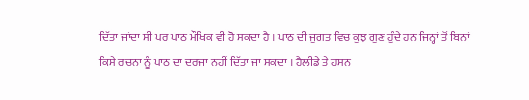ਦਿੱਤਾ ਜਾਂਦਾ ਸੀ ਪਰ ਪਾਠ ਮੌਖਿਕ ਵੀ ਹੋ ਸਕਦਾ ਹੈ । ਪਾਠ ਦੀ ਜੁਗਤ ਵਿਚ ਕੁਝ ਗੁਣ ਹੁੰਦੇ ਹਨ ਜਿਨ੍ਹਾਂ ਤੋਂ ਬਿਨਾਂ ਕਿਸੇ ਰਚਨਾ ਨੂੰ ਪਾਠ ਦਾ ਦਰਜਾ ਨਹੀਂ ਦਿੱਤਾ ਜਾ ਸਕਦਾ । ਹੈਲੀਡੇ ਤੇ ਹਸਨ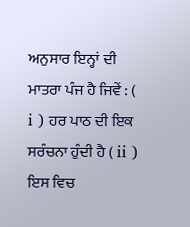ਅਨੁਸਾਰ ਇਨ੍ਹਾਂ ਦੀ ਮਾਤਰਾ ਪੰਜ ਹੈ ਜਿਵੇਂ : ( i ) ਹਰ ਪਾਠ ਦੀ ਇਕ ਸਰੰਚਨਾ ਹੁੰਦੀ ਹੈ ( ii ) ਇਸ ਵਿਚ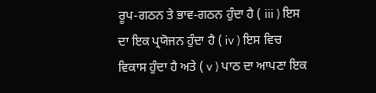ਰੂਪ-ਗਠਨ ਤੇ ਭਾਵ-ਗਠਨ ਹੁੰਦਾ ਹੈ ( iii ) ਇਸ ਦਾ ਇਕ ਪ੍ਰਯੋਜਨ ਹੁੰਦਾ ਹੈ ( iv ) ਇਸ ਵਿਚ ਵਿਕਾਸ ਹੁੰਦਾ ਹੈ ਅਤੇ ( v ) ਪਾਠ ਦਾ ਆਪਣਾ ਇਕ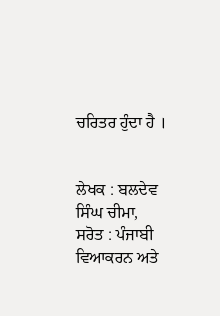ਚਰਿਤਰ ਹੁੰਦਾ ਹੈ ।


ਲੇਖਕ : ਬਲਦੇਵ ਸਿੰਘ ਚੀਮਾ,
ਸਰੋਤ : ਪੰਜਾਬੀ ਵਿਆਕਰਨ ਅਤੇ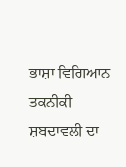ਭਾਸ਼ਾ ਵਿਗਿਆਨ ਤਕਨੀਕੀ ਸ਼ਬਦਾਵਲੀ ਦਾ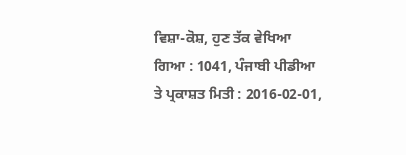ਵਿਸ਼ਾ-ਕੋਸ਼, ਹੁਣ ਤੱਕ ਵੇਖਿਆ ਗਿਆ : 1041, ਪੰਜਾਬੀ ਪੀਡੀਆ ਤੇ ਪ੍ਰਕਾਸ਼ਤ ਮਿਤੀ : 2016-02-01,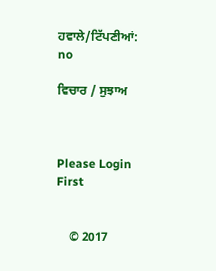ਹਵਾਲੇ/ਟਿੱਪਣੀਆਂ: no

ਵਿਚਾਰ / ਸੁਝਾਅ



Please Login First


    © 2017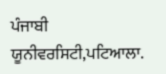ਪੰਜਾਬੀ ਯੂਨੀਵਰਸਿਟੀ,ਪਟਿਆਲਾ.